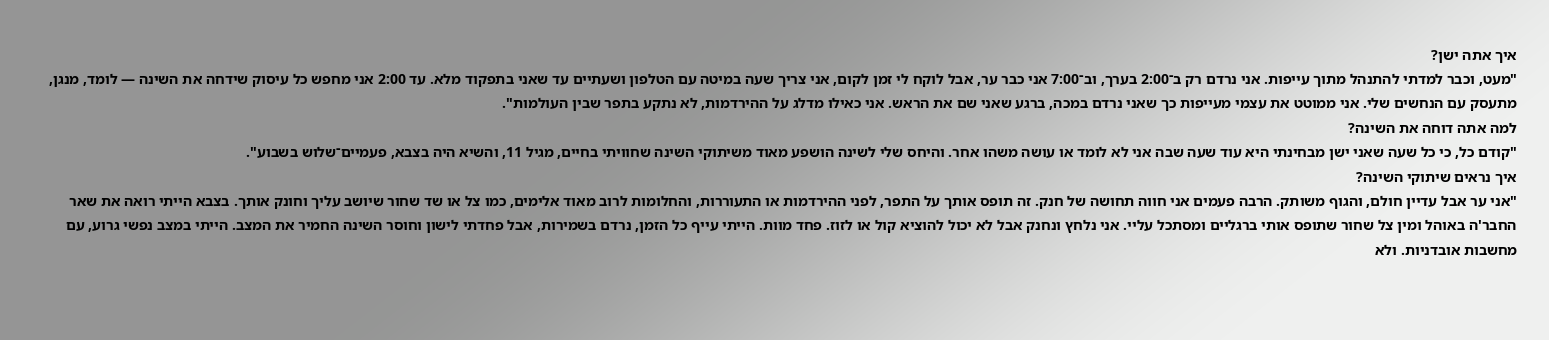איך אתה ישן?
"מעט, וכבר למדתי להתנהל מתוך עייפות. אני נרדם רק ב־2:00 בערך, וב־7:00 אני כבר ער, אבל לוקח לי זמן לקום, אני צריך שעה במיטה עם הטלפון ושעתיים עד שאני בתפקוד מלא. עד 2:00 אני מחפש כל עיסוק שידחה את השינה — לומד, מנגן, מתעסק עם הנחשים שלי. אני ממוטט את עצמי מעייפות כך שאני נרדם במכה, ברגע שאני שם את הראש. אני כאילו מדלג על ההירדמות, לא נתקע בתפר שבין העולמות".
למה אתה דוחה את השינה?
"קודם כל, כי כל שעה שאני ישן מבחינתי היא עוד שעה שבה אני לא לומד או עושה משהו אחר. והיחס שלי לשינה הושפע מאוד משיתוקי השינה שחוויתי בחיים, מגיל 11, והשיא היה בצבא, פעמיים־שלוש בשבוע".
איך נראים שיתוקי השינה?
"אני ער אבל עדיין חולם, והגוף משותק. הרבה פעמים אני חווה תחושה של חנק. זה תופס אותך על התפר, לפני ההירדמות או התעוררות, והחלומות לרוב מאוד אלימים, כמו צל או שד שחור שיושב עליך וחונק אותך. בצבא הייתי רואה את שאר החבר'ה באוהל ומין צל שחור שתופס אותי ברגליים ומסתכל עליי. אני נלחץ ונחנק אבל לא יכול להוציא קול או לזוז. פחד מוות. הייתי עייף כל הזמן, נרדם בשמירות, אבל פחדתי לישון וחוסר השינה החמיר את המצב. הייתי במצב נפשי גרוע, עם מחשבות אובדניות. ולא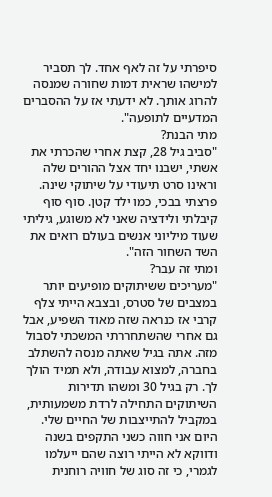סיפרתי על זה לאף אחד. לך תסביר למישהו שראית דמות שחורה שמנסה להרוג אותך. לא ידעתי אז על ההסברים המדעיים לתופעה".
מתי הבנת?
"סביב גיל 28, קצת אחרי שהכרתי את אשתי, ישבנו יחד אצל ההורים שלה וראינו סרט תיעודי על שיתוקי שינה. פרצתי בבכי, כמו ילד קטן. סוף סוף קיבלתי ולידציה שאני לא משוגע, גיליתי שעוד מיליוני אנשים בעולם רואים את השד השחור הזה".
ומתי זה עבר?
"מעריכים ששיתוקים מופיעים יותר במצבים של סטרס, ובצבא הייתי צלף קרבי אז כנראה שזה מאוד השפיע, אבל גם אחרי שהשתחררתי המשכתי לסבול מזה. אתה בגיל שאתה מנסה להשתלב בחברה, למצוא עבודה, ולא תמיד הולך לך. רק בגיל 30 ומשהו תדירות השיתוקים התחילה לרדת משמעותית, במקביל להתייצבות של החיים שלי. היום אני חווה כשני התקפים בשנה ודווקא לא הייתי רוצה שהם ייעלמו לגמרי, כי זה סוג של חוויה רוחנית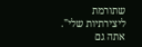שתורמת ליצירתיות שלי".
אתה גם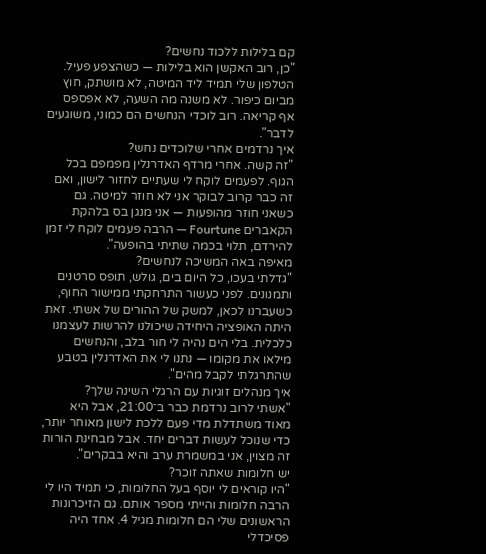קם בלילות ללכוד נחשים?
"כן, רוב האקשן הוא בלילות — כשהצפע פעיל. הטלפון שלי תמיד ליד המיטה, לא מושתק, חוץ מביום כיפור. לא משנה מה השעה, לא אפספס אף קריאה. רוב לוכדי הנחשים הם כמוני, משוגעים לדבר".
איך נרדמים אחרי שלוכדים נחש?
"זה קשה. אחרי מרדף האדרנלין מפמפם בכל הגוף. לפעמים לוקח לי שעתיים לחזור לישון, ואם זה כבר קרוב לבוקר אני לא חוזר למיטה. גם כשאני חוזר מהופעות — אני מנגן בס בלהקת הקאברים Fourtune — הרבה פעמים לוקח לי זמן להירדם, תלוי בכמה שתיתי בהופעה".
מאיפה באה המשיכה לנחשים?
"גדלתי בעכו, כל היום בים, גולש, תופס סרטנים ותמנונים. לפני כעשור התרחקתי ממישור החוף, כשעברנו לכאן, למשק של ההורים של אשתי. זאת היתה האופציה היחידה שיכולנו להרשות לעצמנו כלכלית. בלי הים נהיה לי חור בלב, והנחשים מילאו את מקומו — נתנו לי את האדרנלין בטבע שהתרגלתי לקבל מהים".
איך מנהלים זוגיות עם הרגלי השינה שלך?
"אשתי לרוב נרדמת כבר ב־21:00, אבל היא מאוד משתדלת מדי פעם ללכת לישון מאוחר יותר, כדי שנוכל לעשות דברים יחד. אבל מבחינת הורות זה מצוין, אני במשמרת ערב והיא בבקרים".
יש חלומות שאתה זוכר?
"היו קוראים לי יוסף בעל החלומות, כי תמיד היו לי הרבה חלומות והייתי מספר אותם. גם הזיכרונות הראשונים שלי הם חלומות מגיל 4. אחד היה פסיכדלי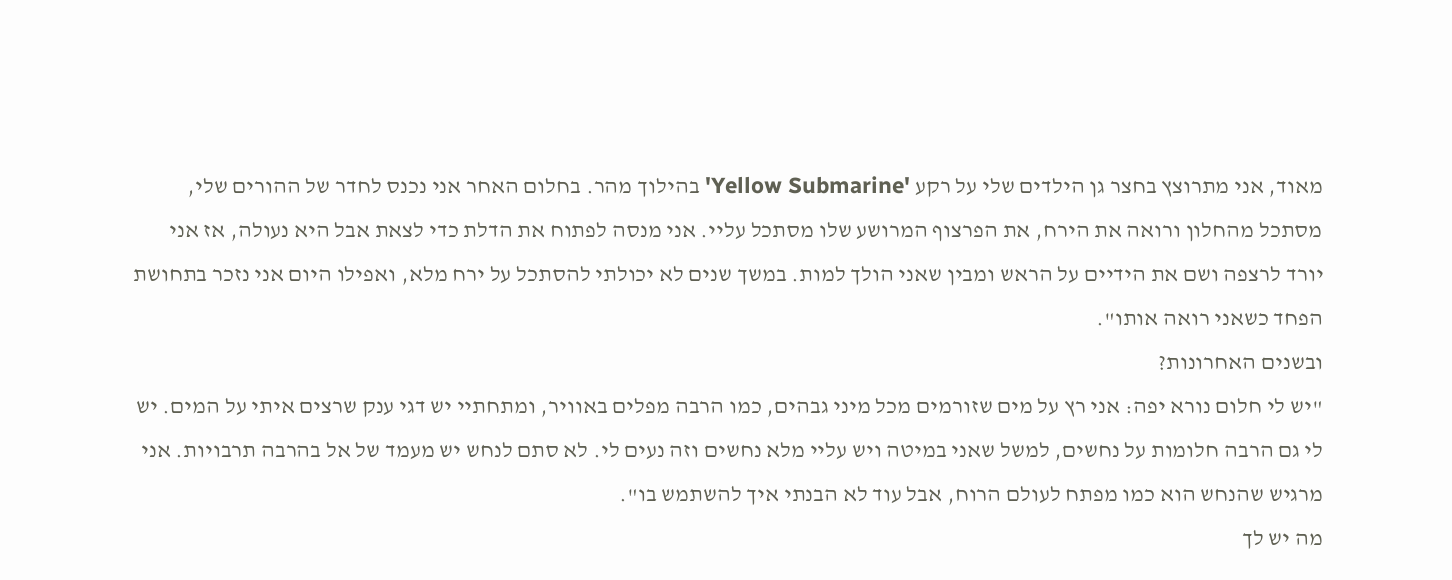מאוד, אני מתרוצץ בחצר גן הילדים שלי על רקע 'Yellow Submarine' בהילוך מהר. בחלום האחר אני נכנס לחדר של ההורים שלי, מסתכל מהחלון ורואה את הירח, את הפרצוף המרושע שלו מסתכל עליי. אני מנסה לפתוח את הדלת כדי לצאת אבל היא נעולה, אז אני יורד לרצפה ושם את הידיים על הראש ומבין שאני הולך למות. במשך שנים לא יכולתי להסתכל על ירח מלא, ואפילו היום אני נזכר בתחושת הפחד כשאני רואה אותו".
ובשנים האחרונות?
"יש לי חלום נורא יפה: אני רץ על מים שזורמים מכל מיני גבהים, כמו הרבה מפלים באוויר, ומתחתיי יש דגי ענק שרצים איתי על המים. יש לי גם הרבה חלומות על נחשים, למשל שאני במיטה ויש עליי מלא נחשים וזה נעים לי. לא סתם לנחש יש מעמד של אל בהרבה תרבויות. אני מרגיש שהנחש הוא כמו מפתח לעולם הרוח, אבל עוד לא הבנתי איך להשתמש בו".
מה יש לך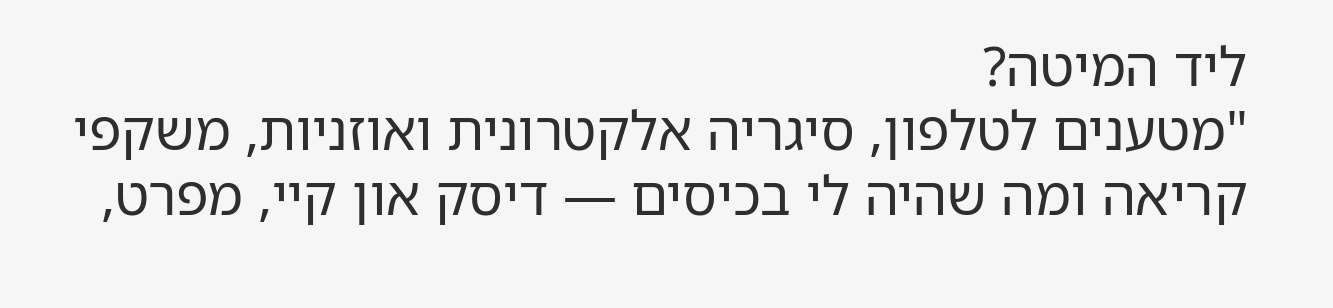ליד המיטה?
"מטענים לטלפון, סיגריה אלקטרונית ואוזניות, משקפי קריאה ומה שהיה לי בכיסים — דיסק און קיי, מפרט,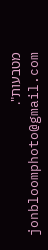מטבעות".
jonbloomphoto@gmail.com